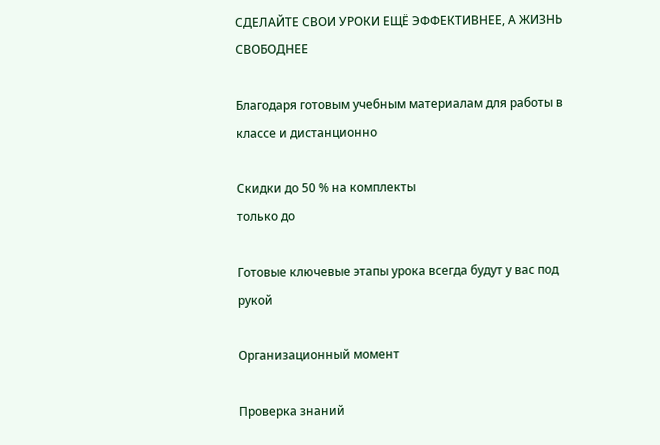СДЕЛАЙТЕ СВОИ УРОКИ ЕЩЁ ЭФФЕКТИВНЕЕ, А ЖИЗНЬ СВОБОДНЕЕ

Благодаря готовым учебным материалам для работы в классе и дистанционно

Скидки до 50 % на комплекты
только до

Готовые ключевые этапы урока всегда будут у вас под рукой

Организационный момент

Проверка знаний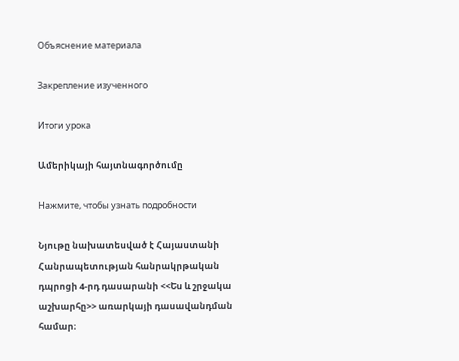Объяснение материала

Закрепление изученного

Итоги урока

Ամերիկայի հայտնագործումը

Нажмите, чтобы узнать подробности

Նյութը նախատեսված է Հայաստանի Հանրապետության հանրակրթական դպրոցի 4-րդ դասարանի <<Ես և շրջակա աշխարհը>> առարկայի դասավանդման համար։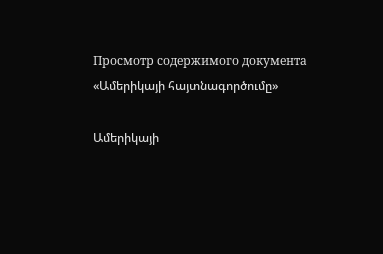Просмотр содержимого документа
«Ամերիկայի հայտնագործումը»

Ամերիկայի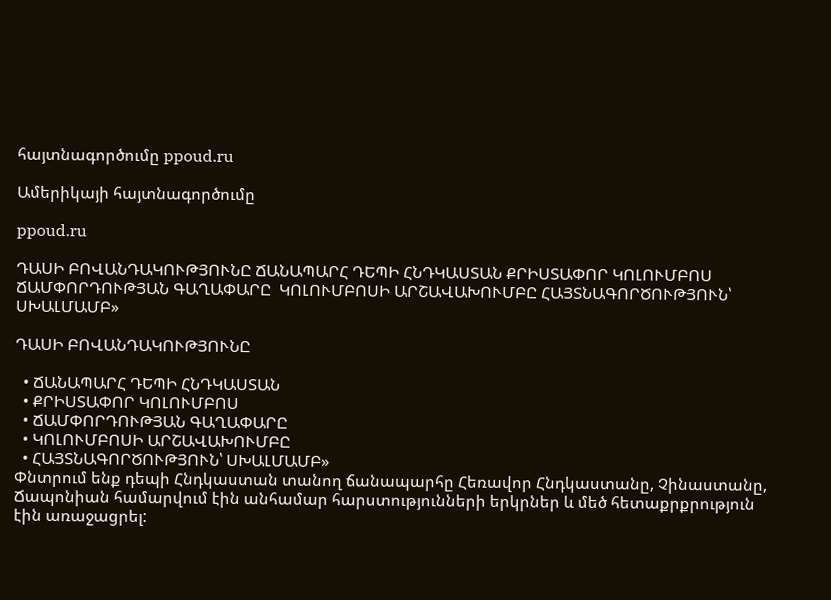հայտնագործումը ppoud.ru

Ամերիկայի հայտնագործումը

ppoud.ru

ԴԱՍԻ ԲՈՎԱՆԴԱԿՈՒԹՅՈՒՆԸ ՃԱՆԱՊԱՐՀ ԴԵՊԻ ՀՆԴԿԱՍՏԱՆ ՔՐԻՍՏԱՓՈՐ ԿՈԼՈՒՄԲՈՍ ՃԱՄՓՈՐԴՈՒԹՅԱՆ ԳԱՂԱՓԱՐԸ  ԿՈԼՈՒՄԲՈՍԻ ԱՐՇԱՎԱԽՈՒՄԲԸ ՀԱՅՏՆԱԳՈՐԾՈՒԹՅՈՒՆ՝ ՍԽԱԼՄԱՄԲ»

ԴԱՍԻ ԲՈՎԱՆԴԱԿՈՒԹՅՈՒՆԸ

  • ՃԱՆԱՊԱՐՀ ԴԵՊԻ ՀՆԴԿԱՍՏԱՆ
  • ՔՐԻՍՏԱՓՈՐ ԿՈԼՈՒՄԲՈՍ
  • ՃԱՄՓՈՐԴՈՒԹՅԱՆ ԳԱՂԱՓԱՐԸ
  • ԿՈԼՈՒՄԲՈՍԻ ԱՐՇԱՎԱԽՈՒՄԲԸ
  • ՀԱՅՏՆԱԳՈՐԾՈՒԹՅՈՒՆ՝ ՍԽԱԼՄԱՄԲ»
Փնտրում ենք դեպի Հնդկաստան տանող ճանապարհը Հեռավոր Հնդկաստանը, Չինաստանը, Ճապոնիան համարվում էին անհամար հարստությունների երկրներ և մեծ հետաքրքրություն էին առաջացրել: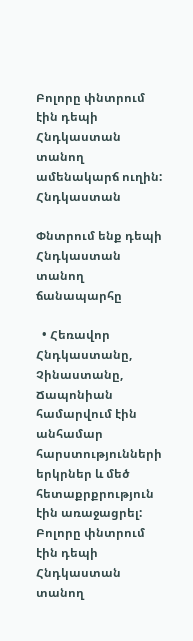Բոլորը փնտրում էին դեպի Հնդկաստան տանող ամենակարճ ուղին: Հնդկաստան

Փնտրում ենք դեպի Հնդկաստան տանող ճանապարհը

  • Հեռավոր Հնդկաստանը, Չինաստանը, Ճապոնիան համարվում էին անհամար հարստությունների երկրներ և մեծ հետաքրքրություն էին առաջացրել: Բոլորը փնտրում էին դեպի Հնդկաստան տանող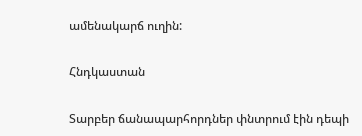ամենակարճ ուղին:

Հնդկաստան

Տարբեր ճանապարհորդներ փնտրում էին դեպի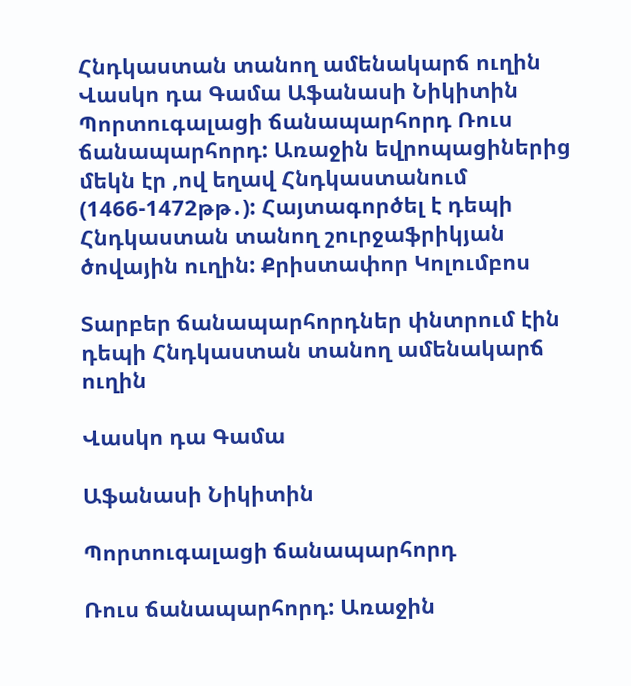Հնդկաստան տանող ամենակարճ ուղին Վասկո դա Գամա Աֆանասի Նիկիտին Պորտուգալացի ճանապարհորդ Ռուս ճանապարհորդ: Առաջին եվրոպացիներից մեկն էր ,ով եղավ Հնդկաստանում (1466-1472թթ․): Հայտագործել է դեպի Հնդկաստան տանող շուրջաֆրիկյան ծովային ուղին: Քրիստափոր Կոլումբոս

Տարբեր ճանապարհորդներ փնտրում էին դեպի Հնդկաստան տանող ամենակարճ ուղին

Վասկո դա Գամա

Աֆանասի Նիկիտին

Պորտուգալացի ճանապարհորդ

Ռուս ճանապարհորդ: Առաջին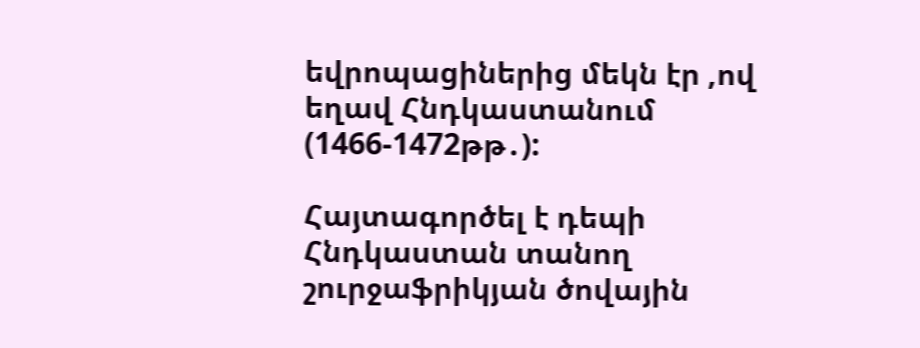եվրոպացիներից մեկն էր ,ով եղավ Հնդկաստանում (1466-1472թթ․):

Հայտագործել է դեպի Հնդկաստան տանող շուրջաֆրիկյան ծովային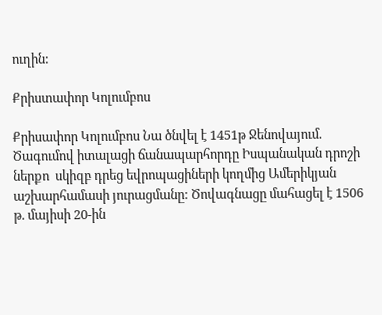ուղին:

Քրիստափոր Կոլումբոս

Քրիսափոր Կոլումբոս Նա ծնվել է 1451թ Ջենովայում. Ծագումով իտալացի ճանապարհորդը Իսպանական դրոշի ներքո  սկիզբ դրեց եվրոպացիների կողմից Ամերիկյան աշխարհամասի յուրացմանը: Ծովագնացը մահացել է 1506 թ. մայիսի 20-ին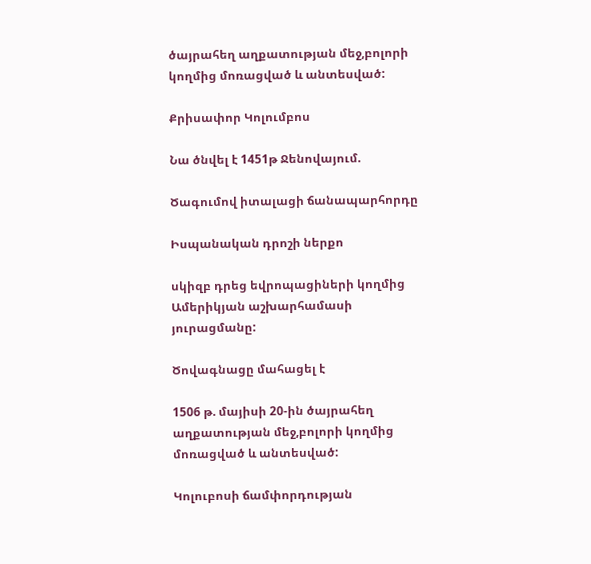ծայրահեղ աղքատության մեջ,բոլորի կողմից մոռացված և անտեսված:

Քրիսափոր Կոլումբոս

Նա ծնվել է 1451թ Ջենովայում.

Ծագումով իտալացի ճանապարհորդը

Իսպանական դրոշի ներքո

սկիզբ դրեց եվրոպացիների կողմից Ամերիկյան աշխարհամասի յուրացմանը:

Ծովագնացը մահացել է

1506 թ. մայիսի 20-ին ծայրահեղ աղքատության մեջ,բոլորի կողմից մոռացված և անտեսված:

Կոլուբոսի ճամփորդության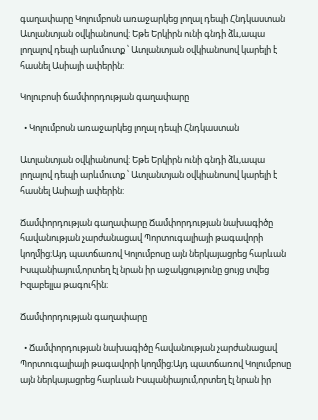գաղափարը Կոլումբոսն առաջարկեց լողալ դեպի Հնդկաստան Ատլանտյան օվկիանոսով: Եթե Երկիրն ունի գնդի ձև,ապա լողալով դեպի արևմուտք ՝ Ատլանտյան օվկիանոսով կարելի է հասնել Ասիայի ափերին:

Կոլուբոսի ճամփորդության գաղափարը

  • Կոլումբոսն առաջարկեց լողալ դեպի Հնդկաստան

Ատլանտյան օվկիանոսով: Եթե Երկիրն ունի գնդի ձև,ապա լողալով դեպի արևմուտք ՝ Ատլանտյան օվկիանոսով կարելի է հասնել Ասիայի ափերին:

Ճամփորդության գաղափարը Ճամփորդության նախագիծը հավանության չարժանացավ Պորտուգալիայի թագավորի կողմից։Այդ պատճառով Կոլումբոսը այն ներկայացրեց հարևան Իսպանիայում,որտեղ էլ նրան իր աջակցությունը ցույց տվեց Իզաբելլա թագուհին։

Ճամփորդության գաղափարը

  • Ճամփորդության նախագիծը հավանության չարժանացավ Պորտուգալիայի թագավորի կողմից։Այդ պատճառով Կոլումբոսը այն ներկայացրեց հարևան Իսպանիայում,որտեղ էլ նրան իր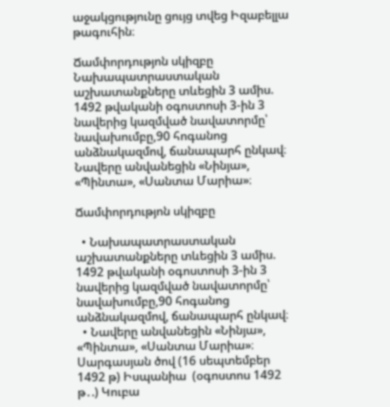աջակցությունը ցույց տվեց Իզաբելլա թագուհին։

Ճամփորդությոն սկիզբը Նախապատրաստական աշխատանքները տևեցին 3 ամիս. 1492 թվականի օգոստոսի 3-ին 3 նավերից կազմված նավատորմը՝ նավախումբը,90 հոգանոց անձնակազմով, ճանապարհ ընկավ։ Նավերը անվանեցին «Նինյա», «Պինտա», «Սանտա Մարիա»։

Ճամփորդությոն սկիզբը

  • Նախապատրաստական աշխատանքները տևեցին 3 ամիս. 1492 թվականի օգոստոսի 3-ին 3 նավերից կազմված նավատորմը՝ նավախումբը,90 հոգանոց անձնակազմով, ճանապարհ ընկավ։
  • Նավերը անվանեցին «Նինյա», «Պինտա», «Սանտա Մարիա»։
Սարգասյան ծով (16 սեպտեմբեր 1492 թ) Իսպանիա  (օգոստոս 1492 թ․.) Կուբա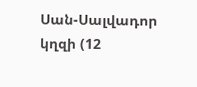Սան-Սալվադոր կղզի (12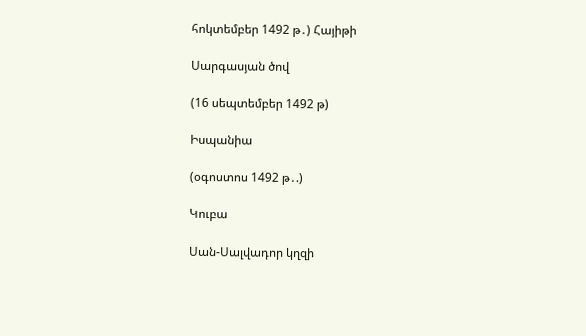հոկտեմբեր 1492 թ․) Հայիթի

Սարգասյան ծով

(16 սեպտեմբեր 1492 թ)

Իսպանիա

(օգոստոս 1492 թ․.)

Կուբա

Սան-Սալվադոր կղզի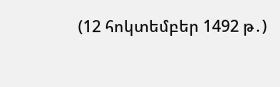(12 հոկտեմբեր 1492 թ․)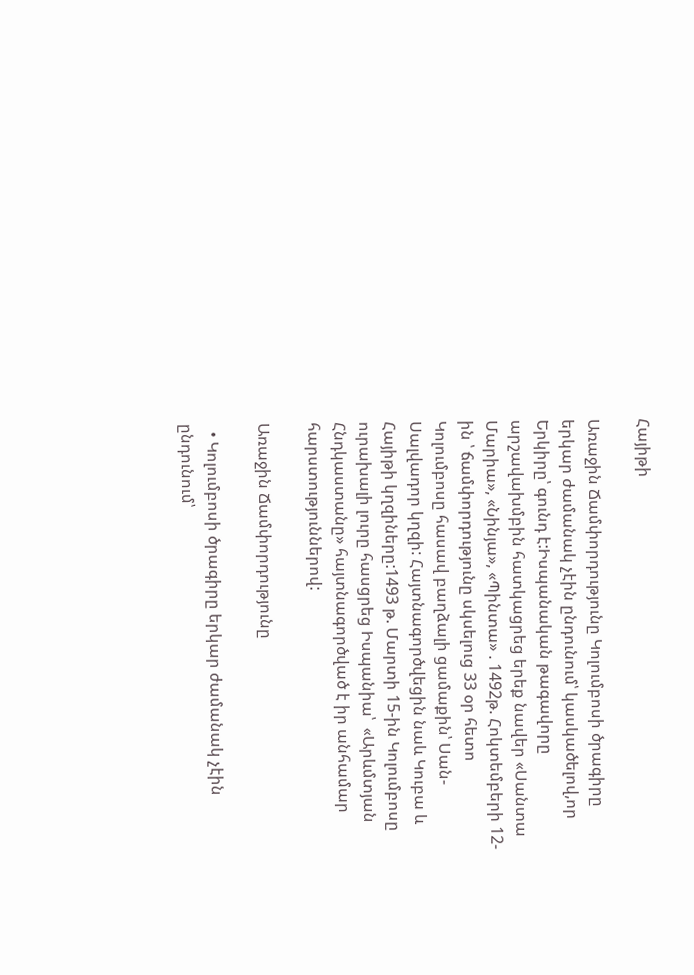Հայիթի

Առաջին Ճամփորդությունը Կոլումբոսի ծրագիրը երկար ժամանակ չէին ընդունում՝ կասկածելով,որ Երկիրը՝ գունդ է:Իսպանական թագավորը արշավախմբին հատկացրեց երեք նավեր «Սանտա Մարիա», «Նինյա», «Պինտա» . 1492թ. Հոկտեմբերի 12-ին ՝ ճամփորդությունը սկսելուց 33 օր հետո Կոլումբոսը հասավ բաղձալի ցամաքին՝ Սան-Սալվադոր կղզի: Հայտնագործվեցին նաև Կուբա և Հայիթի կղզիները:1493 թ. Մարտի 15-ին Կոլումբոսը ուրախալի լուրը հասցրեց Իսպանիա՝  «Արևմտյան Հնդկաստանը» հայտնագործված է իր անհամար հարստություններով:

Առաջին Ճամփորդությունը

  • Կոլումբոսի ծրագիրը երկար ժամանակ չէին ընդունում՝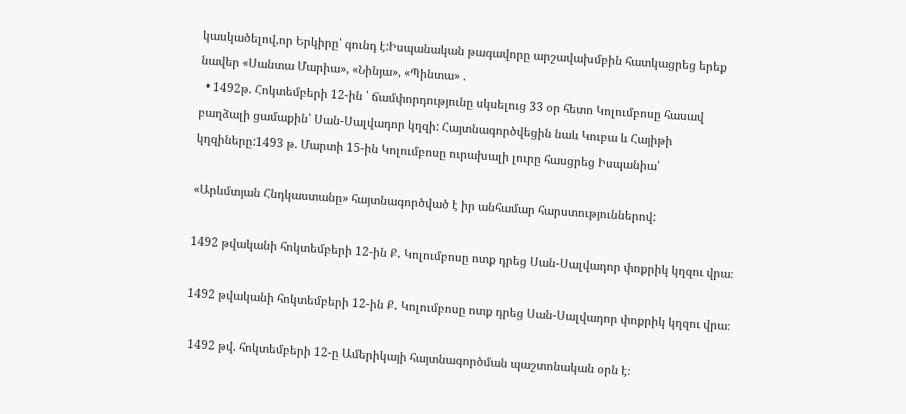կասկածելով,որ Երկիրը՝ գունդ է:Իսպանական թագավորը արշավախմբին հատկացրեց երեք նավեր «Սանտա Մարիա», «Նինյա», «Պինտա» .
  • 1492թ. Հոկտեմբերի 12-ին ՝ ճամփորդությունը սկսելուց 33 օր հետո Կոլումբոսը հասավ բաղձալի ցամաքին՝ Սան-Սալվադոր կղզի: Հայտնագործվեցին նաև Կուբա և Հայիթի կղզիները:1493 թ. Մարտի 15-ին Կոլումբոսը ուրախալի լուրը հասցրեց Իսպանիա՝

«Արևմտյան Հնդկաստանը» հայտնագործված է իր անհամար հարստություններով:

1492 թվականի հոկտեմբերի 12-ին Ք․ Կոլումբոսը ոտք դրեց Սան-Սալվադոր փոքրիկ կղզու վրա։

1492 թվականի հոկտեմբերի 12-ին Ք․ Կոլումբոսը ոտք դրեց Սան-Սալվադոր փոքրիկ կղզու վրա։

 1492 թվ. հոկտեմբերի 12-ը Ամերիկայի հայտնագործման պաշտոնական օրն է։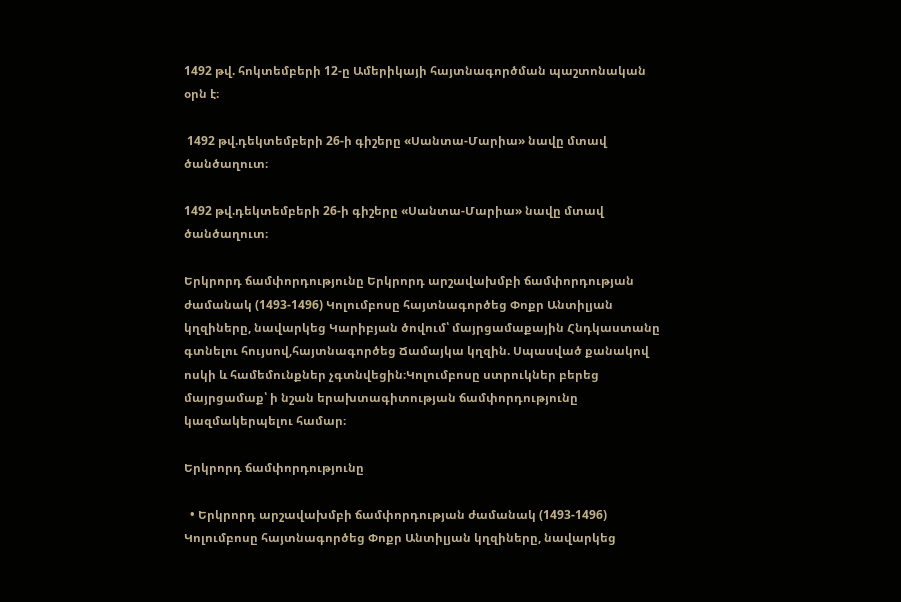1492 թվ. հոկտեմբերի 12-ը Ամերիկայի հայտնագործման պաշտոնական օրն է։

 1492 թվ.դեկտեմբերի 26-ի գիշերը «Սանտա-Մարիա» նավը մտավ ծանծաղուտ։

1492 թվ.դեկտեմբերի 26-ի գիշերը «Սանտա-Մարիա» նավը մտավ ծանծաղուտ։

Երկրորդ ճամփորդությունը Երկրորդ արշավախմբի ճամփորդության ժամանակ (1493-1496) Կոլումբոսը հայտնագործեց Փոքր Անտիլյան կղզիները, նավարկեց Կարիբյան ծովում՝ մայրցամաքային Հնդկաստանը գտնելու հույսով,հայտնագործեց Ճամայկա կղզին. Սպասված քանակով ոսկի և համեմունքներ չգտնվեցին։Կոլումբոսը ստրուկներ բերեց մայրցամաք՝ ի նշան երախտագիտության ճամփորդությունը կազմակերպելու համար։

Երկրորդ ճամփորդությունը

  • Երկրորդ արշավախմբի ճամփորդության ժամանակ (1493-1496) Կոլումբոսը հայտնագործեց Փոքր Անտիլյան կղզիները, նավարկեց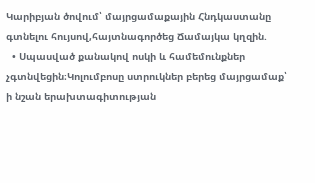Կարիբյան ծովում՝ մայրցամաքային Հնդկաստանը գտնելու հույսով,հայտնագործեց Ճամայկա կղզին.
  • Սպասված քանակով ոսկի և համեմունքներ չգտնվեցին։Կոլումբոսը ստրուկներ բերեց մայրցամաք՝ ի նշան երախտագիտության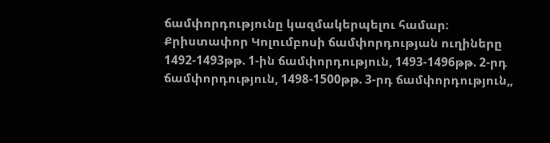ճամփորդությունը կազմակերպելու համար։
Քրիստափոր Կոլումբոսի ճամփորդության ուղիները 1492-1493թթ. 1-ին ճամփորդություն, 1493-1496թթ. 2-րդ ճամփորդություն, 1498-1500թթ. 3-րդ ճամփորդություն,,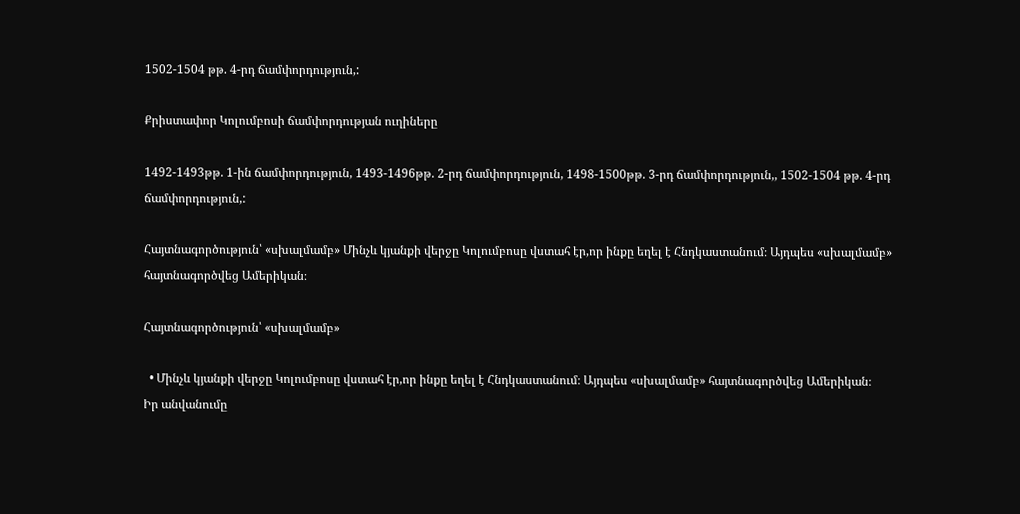1502-1504 թթ. 4-րդ ճամփորդություն,:

Քրիստափոր Կոլումբոսի ճամփորդության ուղիները

1492-1493թթ. 1-ին ճամփորդություն, 1493-1496թթ. 2-րդ ճամփորդություն, 1498-1500թթ. 3-րդ ճամփորդություն,, 1502-1504 թթ. 4-րդ ճամփորդություն,:

Հայտնագործություն՝ «սխալմամբ» Մինչև կյանքի վերջը Կոլումբոսը վստահ էր,որ ինքը եղել է Հնդկաստանում։ Այդպես «սխալմամբ» հայտնագործվեց Ամերիկան։

Հայտնագործություն՝ «սխալմամբ»

  • Մինչև կյանքի վերջը Կոլումբոսը վստահ էր,որ ինքը եղել է Հնդկաստանում։ Այդպես «սխալմամբ» հայտնագործվեց Ամերիկան։
Իր անվանումը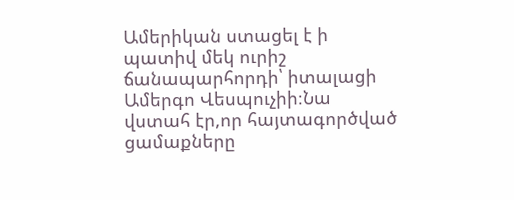Ամերիկան ստացել է ի պատիվ մեկ ուրիշ ճանապարհորդի՝ իտալացի Ամերգո Վեսպուչիի։Նա վստահ էր,որ հայտագործված ցամաքները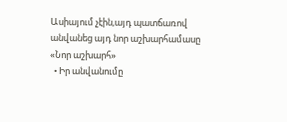Ասիայում չէին,այդ պատճառով անվանեց այդ նոր աշխարհամասը «Նոր աշխարհ»
  • Իր անվանումը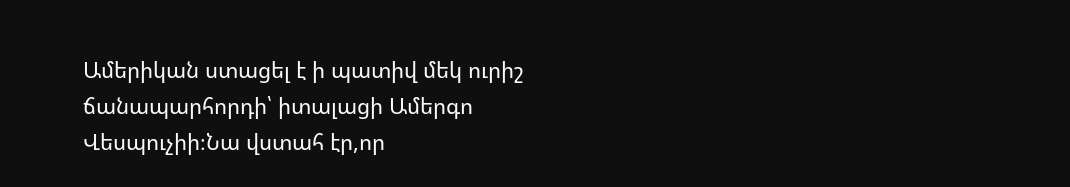Ամերիկան ստացել է ի պատիվ մեկ ուրիշ ճանապարհորդի՝ իտալացի Ամերգո Վեսպուչիի։Նա վստահ էր,որ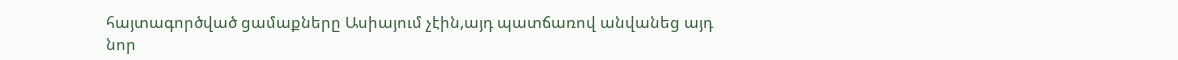հայտագործված ցամաքները Ասիայում չէին,այդ պատճառով անվանեց այդ նոր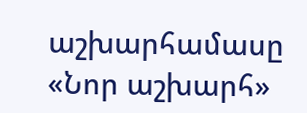աշխարհամասը «Նոր աշխարհ»